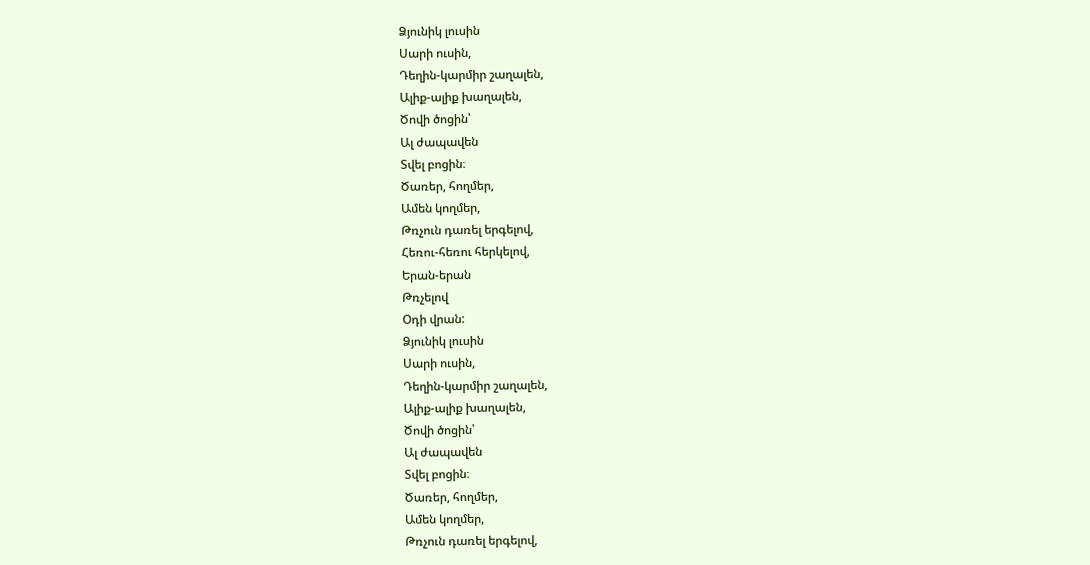Ձյունիկ լուսին
Սարի ուսին,
Դեղին-կարմիր շաղալեն,
Ալիք-ալիք խաղալեն,
Ծովի ծոցին՝
Ալ ժապավեն
Տվել բոցին։
Ծառեր, հողմեր,
Ամեն կողմեր,
Թռչուն դառել երգելով,
Հեռու-հեռու հերկելով,
Երան-երան
Թռչելով
Օդի վրան:
Ձյունիկ լուսին
Սարի ուսին,
Դեղին-կարմիր շաղալեն,
Ալիք-ալիք խաղալեն,
Ծովի ծոցին՝
Ալ ժապավեն
Տվել բոցին։
Ծառեր, հողմեր,
Ամեն կողմեր,
Թռչուն դառել երգելով,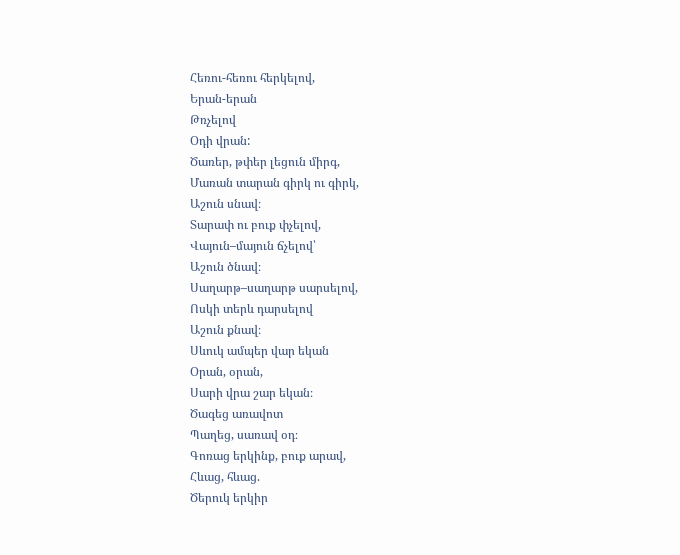Հեռու-հեռու հերկելով,
Երան-երան
Թռչելով
Օդի վրան:
Ծառեր, թփեր լեցուն միրգ,
Մառան տարան գիրկ ու գիրկ,
Աշուն սնավ։
Տարափ ու բուք փչելով,
Վայուն–մայուն ճչելով՝
Աշուն ծնավ։
Սաղարթ–սաղարթ սարսելով,
Ոսկի տերև դարսելով
Աշուն քնավ։
Սևուկ ամպեր վար եկան
Օրան, օրան,
Սարի վրա շար եկան։
Ծագեց առավոտ
Պաղեց, սառավ օդ։
Գոռաց երկինք, բուք արավ,
Հևաց, հևաց.
Ծերուկ երկիր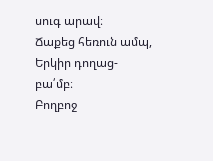սուգ արավ։
Ճաքեց հեռուն ամպ,
Երկիր դողաց-բա՛մբ։
Բողբոջ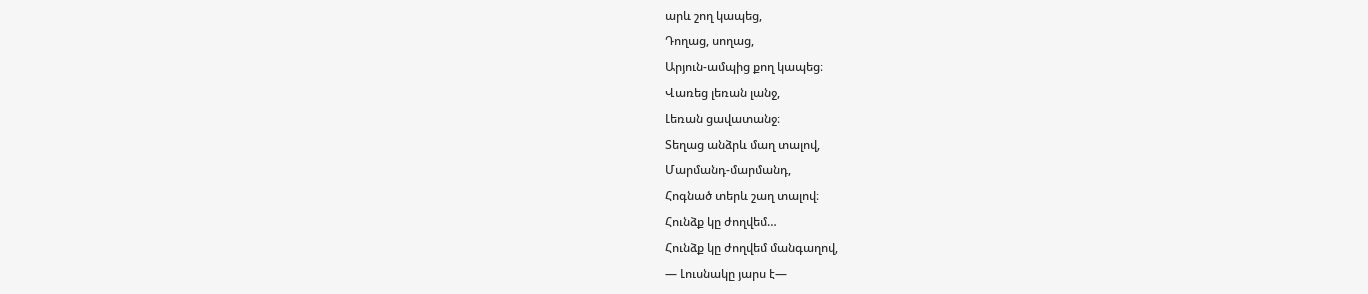արև շող կապեց,
Դողաց, սողաց,
Արյուն-ամպից քող կապեց։
Վառեց լեռան լանջ,
Լեռան ցավատանջ։
Տեղաց անձրև մաղ տալով,
Մարմանդ-մարմանդ,
Հոգնած տերև շաղ տալով։
Հունձք կը ժողվեմ…
Հունձք կը ժողվեմ մանգաղով,
― Լուսնակը յարս է―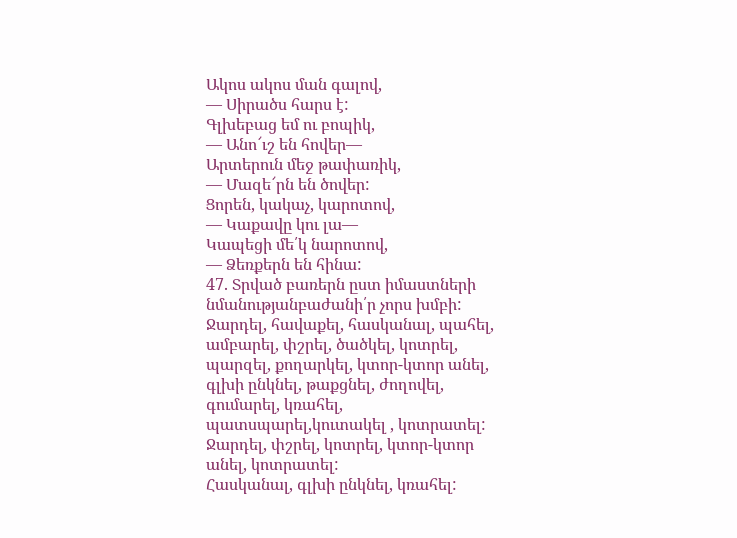Ակոս ակոս ման գալով,
― Սիրածս հարս է:
Գլխեբաց եմ ու բոպիկ,
― Անո՜ւշ են հովեր―
Արտերուն մեջ թափառիկ,
― Մազե՜րն են ծովեր:
Ցորեն, կակաչ, կարոտով,
― Կաքավը կու լա―
Կապեցի մե՛կ նարոտով,
― Ձեռքերն են հինա:
47. Տրված բառերն ըստ իմաստների նմանությանբաժանի՛ր չորս խմբի:
Ջարդել, հավաքել, հասկանալ, պահել, ամբարել, փշրել, ծածկել, կոտրել, պարզել, քողարկել, կտոր-կտոր անել, գլխի ընկնել, թաքցնել, ժողովել, գումարել, կռահել, պատսպարել,կուտակել , կոտրատել:
Ջարդել, փշրել, կոտրել, կտոր-կտոր անել, կոտրատել:
Հասկանալ, գլխի ընկնել, կռահել: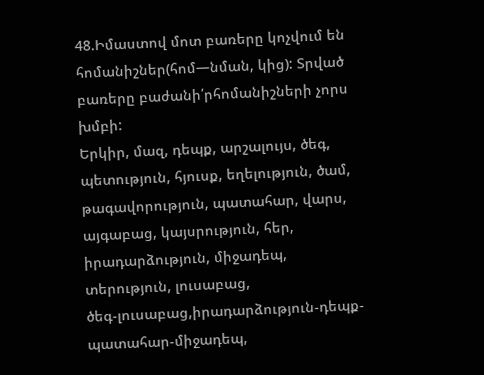48.Իմաստով մոտ բառերը կոչվում են հոմանիշներ(հոմ—նման, կից): Տրված բառերը բաժանի՛րհոմանիշների չորս խմբի:
Երկիր, մազ, դեպք, արշալույս, ծեգ, պետություն, հյուսք, եղելություն, ծամ, թագավորություն, պատահար, վարս, այգաբաց, կայսրություն, հեր, իրադարձություն, միջադեպ, տերություն, լուսաբաց,
ծեգ-լուսաբաց,իրադարձություն-դեպք-պատահար-միջադեպ,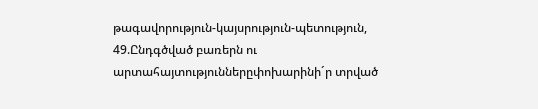թագավորություն-կայսրություն-պետություն,
49.Ընդգծված բառերն ու արտահայտություններըփոխարինի´ր տրված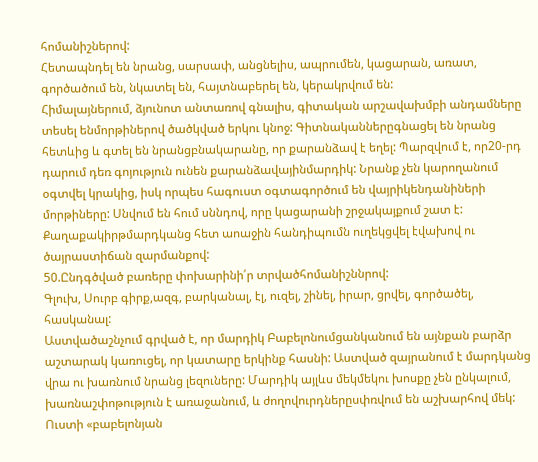հոմանիշներով:
Հետապնդել են նրանց, սարսափ, անցնելիս, ապրումեն, կացարան, առատ, գործածում են, նկատել են, հայտնաբերել են, կերակրվում են:
Հիմալայներում, ձյունոտ անտառով գնալիս, գիտական արշավախմբի անդամները տեսել ենմորթիներով ծածկված երկու կնոջ: Գիտնականներըգնացել են նրանց հետևից և գտել են նրանցբնակարանը, որ քարանձավ է եղել: Պարզվում է, որ20-րդ դարում դեռ գոյություն ունեն քարանձավայինմարդիկ: Նրանք չեն կարողանում օգտվել կրակից, իսկ որպես հագուստ օգտագործում են վայրիկենդանիների մորթիները: Սնվում են հում սննդով, որը կացարանի շրջակայքում շատ է: Քաղաքակիրթմարդկանց հետ աոաջին հանդիպումն ուղեկցվել էվախով ու ծայրաստիճան զարմանքով:
50.Ընդգծված բառերը փոխարինի՛ր տրվածհոմանիշննրով:
Գլուխ, Սուրբ գիրք,ազգ, բարկանալ, էլ, ուզել, շինել, իրար, ցրվել, գործածել, հասկանալ:
Աստվածաշնչում գրված է, որ մարդիկ Բաբելոնումցանկանում են այնքան բարձր աշտարակ կառուցել, որ կատարը երկինք հասնի: Աստված զայրանում է մարդկանց վրա ու խառնում նրանց լեզուները: Մարդիկ այլևս մեկմեկու խոսքը չեն ընկալում, խառնաշփոթություն է առաջանում, և ժողովուրդներըսփռվում են աշխարհով մեկ:
Ուստի «բաբելոնյան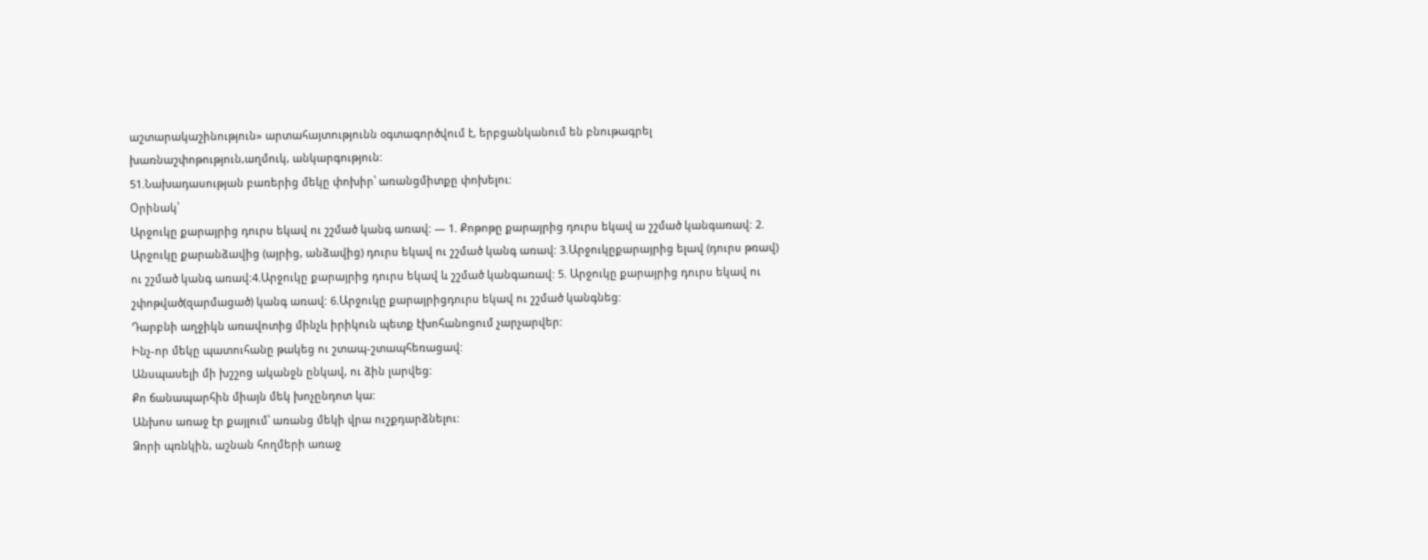աշտարակաշինություն» արտահայտությունն օգտագործվում է, երբցանկանում են բնութագրել խառնաշփոթություն,աղմուկ, անկարգություն:
51.Նախադասության բառերից մեկը փոխիր՝ առանցմիտքը փոխելու:
Օրինակ՝
Արջուկը քարայրից դուրս եկավ ու շշմած կանգ առավ: — 1. Քոթոթը քարայրից դուրս եկավ ա շշմած կանգառավ: 2. Արջուկը քարանձավից (այրից, անձավից) դուրս եկավ ու շշմած կանգ առավ: 3.Արջուկըքարայրից ելավ (դուրս թռավ) ու շշմած կանգ առավ:4.Արջուկը քարայրից դուրս եկավ և շշմած կանգառավ: 5. Արջուկը քարայրից դուրս եկավ ու շփոթված(զարմացած) կանգ առավ: 6.Արջուկը քարայրիցդուրս եկավ ու շշմած կանգնեց:
Դարբնի աղջիկն առավոտից մինչև իրիկուն պետք էխոհանոցում չարչարվեր:
Ինչ-որ մեկը պատուհանը թակեց ու շտապ-շտապհեռացավ:
Անսպասելի մի խշշոց ականջն ընկավ, ու ձին լարվեց:
Քո ճանապարհին միայն մեկ խոչընդոտ կա:
Անխոս առաջ էր քայլում՝ առանց մեկի վրա ուշքդարձնելու:
Ձորի պռնկին, աշնան հողմերի առաջ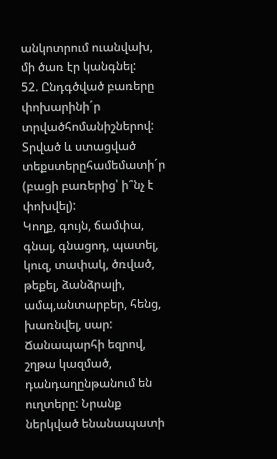անկոտրում ուանվախ, մի ծառ էր կանգնել:
52. Ընդգծված բառերը փոխարինի´ր տրվածհոմանիշներով: Տրված և ստացված տեքստերըհամեմատի´ր (բացի բառերից՝ ի՞նչ է փոխվել):
Կողք, գույն, ճամփա, գնալ, գնացոդ, պատել, կուզ, տափակ, ծռված, թեքել, ձանձրալի, ամպ,անտարբեր, հենց, խառնվել, սար:
Ճանապարհի եզրով, շղթա կազմած, դանդաղընթանում են ուղտերը: Նրանք ներկված ենանապատի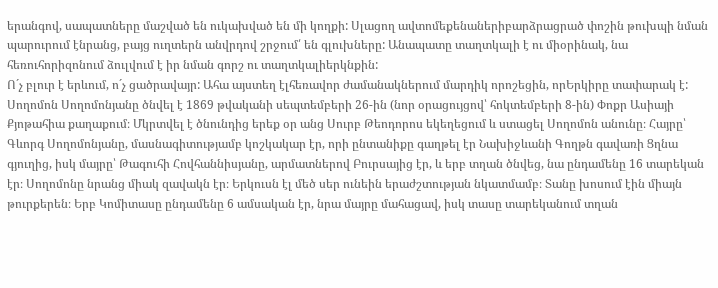երանգով, սապատները մաշված են ուկախված են մի կողքի: Սլացող ավտոմեքենաներիբարձրացրած փոշին թուխպի նման պարուրում էնրանց, բայց ուղտերն անվրդով շրջում՛ են գլուխները: Անապատը տաղտկալի է ու միօրինակ, նա հեռուհորիզոնում ձուլվում է իր նման գորշ ու տաղտկալիերկնքին:
Ո´չ բլուր է երևում, ո´չ ցածրավայր: Ահա այստեղ էլհեռավոր ժամանակներում մարդիկ որոշեցին, որԵրկիրը տափարակ է:
Սողոմոն Սողոմոնյանը ծնվել է 1869 թվականի սեպտեմբերի 26-ին (նոր օրացույցով՝ հոկտեմբերի 8-ին) Փոքր Ասիայի Քյոթահիա քաղաքում։ Մկրտվել է ծնունդից երեք օր անց Սուրբ Թեոդորոս եկեղեցում և ստացել Սողոմոն անունը։ Հայրը՝ Գևորգ Սողոմոնյանը, մասնագիտությամբ կոշկակար էր, որի ընտանիքը գաղթել էր Նախիջևանի Գողթն գավառի Ցղնա գյուղից, իսկ մայրը՝ Թագուհի Հովհաննիսյանը, արմատներով Բուրսայից էր, և երբ տղան ծնվեց, նա ընդամենը 16 տարեկան էր։ Սողոմոնը նրանց միակ զավակն էր։ Երկուսն էլ մեծ սեր ունեին երաժշտության նկատմամբ։ Տանը խոսում էին միայն թուրքերեն։ Երբ Կոմիտասը ընդամենը 6 ամսական էր, նրա մայրը մահացավ, իսկ տասը տարեկանում տղան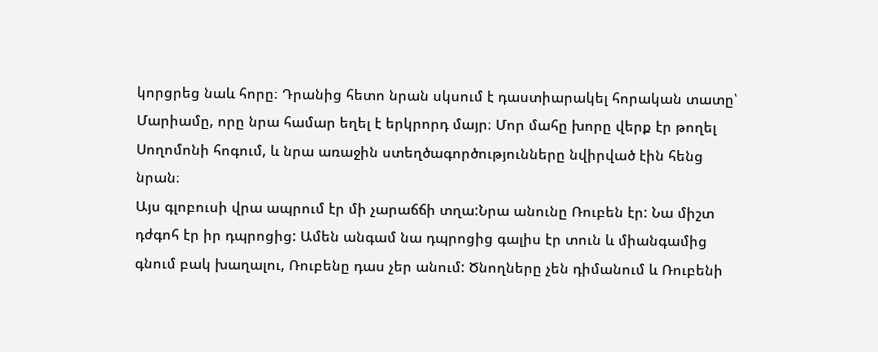կորցրեց նաև հորը։ Դրանից հետո նրան սկսում է դաստիարակել հորական տատը՝ Մարիամը, որը նրա համար եղել է երկրորդ մայր։ Մոր մահը խորը վերք էր թողել Սողոմոնի հոգում, և նրա առաջին ստեղծագործությունները նվիրված էին հենց նրան։
Այս գլոբուսի վրա ապրում էր մի չարաճճի տղա:Նրա անունը Ռուբեն էր: Նա միշտ դժգոհ էր իր դպրոցից: Ամեն անգամ նա դպրոցից գալիս էր տուն և միանգամից գնում բակ խաղալու, Ռուբենը դաս չեր անում: Ծնողները չեն դիմանում և Ռուբենի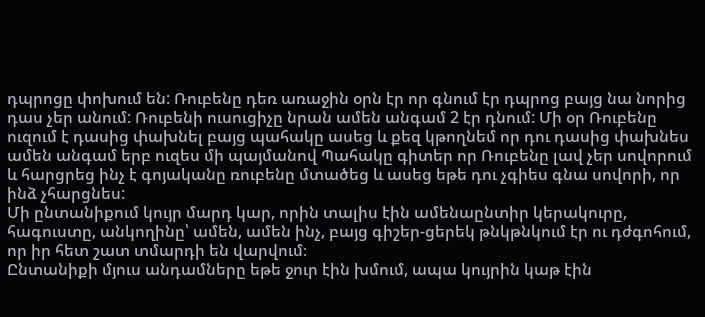դպրոցը փոխում են: Ռուբենը դեռ առաջին օրն էր որ գնում էր դպրոց բայց նա նորից դաս չեր անում: Ռուբենի ուսուցիչը նրան ամեն անգամ 2 էր դնում: Մի օր Ռուբենը ուզում է դասից փախնել բայց պահակը ասեց և քեզ կթողնեմ որ դու դասից փախնես ամեն անգամ երբ ուզես մի պայմանով Պահակը գիտեր որ Ռուբենը լավ չեր սովորում և հարցրեց ինչ է գոյականը ռուբենը մտածեց և ասեց եթե դու չգիես գնա սովորի, որ ինձ չհարցնես:
Մի ընտանիքում կույր մարդ կար, որին տալիս էին ամենաընտիր կերակուրը, հագուստը, անկողինը՝ ամեն, ամեն ինչ, բայց գիշեր-ցերեկ թնկթնկում էր ու դժգոհում, որ իր հետ շատ տմարդի են վարվում։
Ընտանիքի մյուս անդամները եթե ջուր էին խմում, ապա կույրին կաթ էին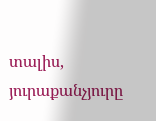տալիս, յուրաքանչյուրը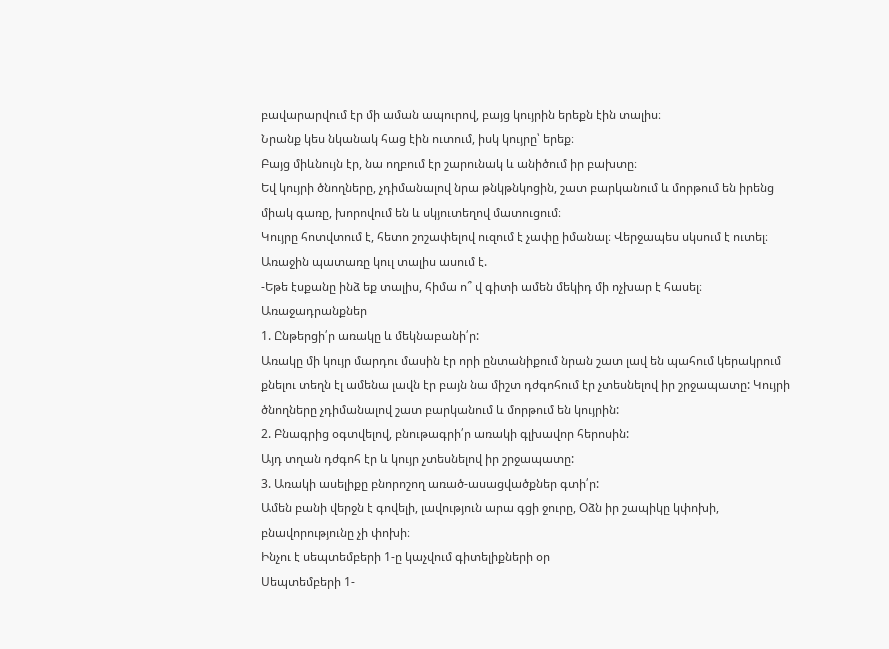բավարարվում էր մի աման ապուրով, բայց կույրին երեքն էին տալիս։
Նրանք կես նկանակ հաց էին ուտում, իսկ կույրը՝ երեք։
Բայց միևնույն էր, նա ողբում էր շարունակ և անիծում իր բախտը։
Եվ կույրի ծնողները, չդիմանալով նրա թնկթնկոցին, շատ բարկանում և մորթում են իրենց միակ գառը, խորովում են և սկյուտեղով մատուցում։
Կույրը հոտվտում է, հետո շոշափելով ուզում է չափը իմանալ։ Վերջապես սկսում է ուտել։
Առաջին պատառը կուլ տալիս ասում է.
-Եթե էսքանը ինձ եք տալիս, հիմա ո՞ վ գիտի ամեն մեկիդ մի ոչխար է հասել։
Առաջադրանքներ
1. Ընթերցի՛ր առակը և մեկնաբանի՛ր:
Առակը մի կույր մարդու մասին էր որի ընտանիքում նրան շատ լավ են պահում կերակրում քնելու տեղն էլ ամենա լավն էր բայն նա միշտ դժգոհում էր չտեսնելով իր շրջապատը: Կույրի ծնողները չդիմանալով շատ բարկանում և մորթում են կույրին:
2. Բնագրից օգտվելով, բնութագրի՛ր առակի գլխավոր հերոսին:
Այդ տղան դժգոհ էր և կույր չտեսնելով իր շրջապատը:
3. Առակի ասելիքը բնորոշող առած-ասացվածքներ գտի՛ր:
Ամեն բանի վերջն է գովելի, լավություն արա գցի ջուրը, Օձն իր շապիկը կփոխի, բնավորությունը չի փոխի։
Ինչու է սեպտեմբերի 1-ը կաչվում գիտելիքների օր
Սեպտեմբերի 1-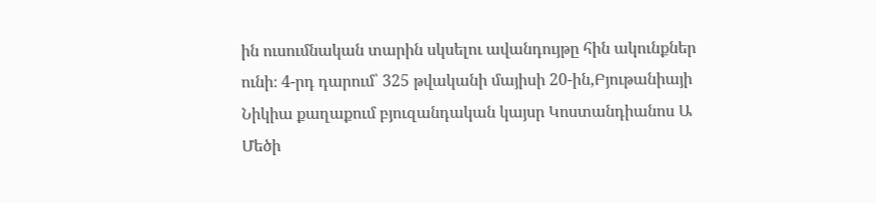ին ուսումնական տարին սկսելու ավանդույթը հին ակունքներ ունի։ 4-րդ դարում՝ 325 թվականի մայիսի 20-ին,Բյութանիայի Նիկիա քաղաքում բյուզանդական կայսր Կոստանդիանոս Ա Մեծի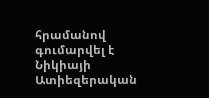հրամանով գումարվել է Նիկիայի Ատիեզերական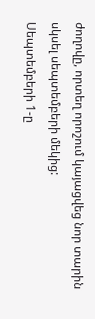ժողովը, որտեղ որոշում կայացվեց նոր տարին սկսել սեպտեմբերի մեկից:
Սեպտեմբերի 1-ը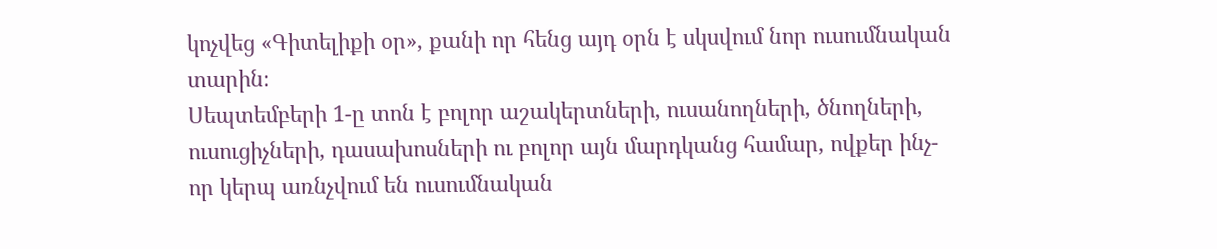կոչվեց «Գիտելիքի օր», քանի որ հենց այդ օրն է սկսվում նոր ուսումնական տարին։
Սեպտեմբերի 1-ը տոն է բոլոր աշակերտների, ուսանողների, ծնողների, ուսուցիչների, դասախոսների ու բոլոր այն մարդկանց համար, ովքեր ինչ-որ կերպ առնչվում են ուսումնական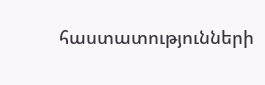հաստատությունների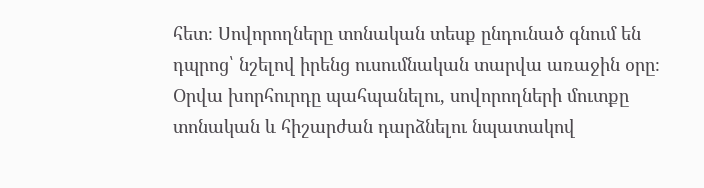հետ։ Սովորողները տոնական տեսք ընդունած գնում են դպրոց՝ նշելով իրենց ուսումնական տարվա առաջին օրը։
Օրվա խորհուրդը պահպանելու, սովորողների մուտքը տոնական և հիշարժան դարձնելու նպատակով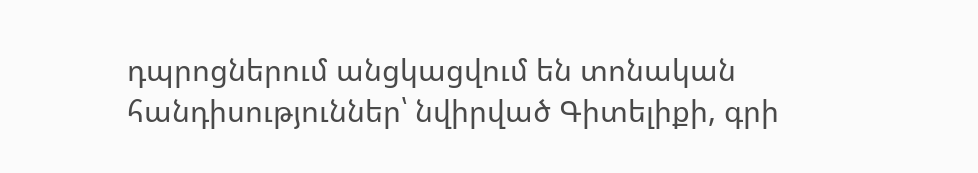դպրոցներում անցկացվում են տոնական հանդիսություններ՝ նվիրված Գիտելիքի, գրի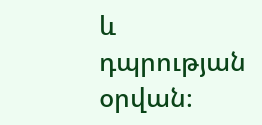և դպրության օրվան։